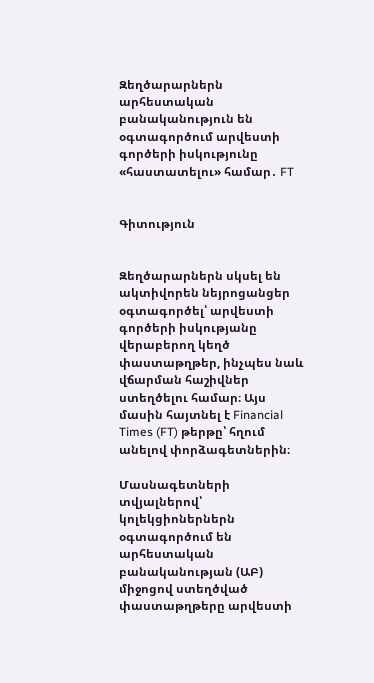Զեղծարարներն արհեստական բանականություն են օգտագործում արվեստի գործերի իսկությունը «հաստատելու» համար․ FT


Գիտություն


Զեղծարարներն սկսել են ակտիվորեն նեյրոցանցեր օգտագործել՝ արվեստի գործերի իսկությանը վերաբերող կեղծ փաստաթղթեր, ինչպես նաև վճարման հաշիվներ ստեղծելու համար։ Այս մասին հայտնել է Financial Times (FT) թերթը՝ հղում անելով փորձագետներին։

Մասնագետների տվյալներով՝ կոլեկցիոներներն օգտագործում են արհեստական բանականության (ԱԲ) միջոցով ստեղծված փաստաթղթերը արվեստի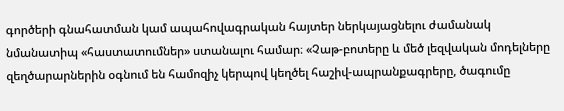գործերի գնահատման կամ ապահովագրական հայտեր ներկայացնելու ժամանակ նմանատիպ «հաստատումներ» ստանալու համար։ «Չաթ-բոտերը և մեծ լեզվական մոդելները զեղծարարներին օգնում են համոզիչ կերպով կեղծել հաշիվ-ապրանքագրերը, ծագումը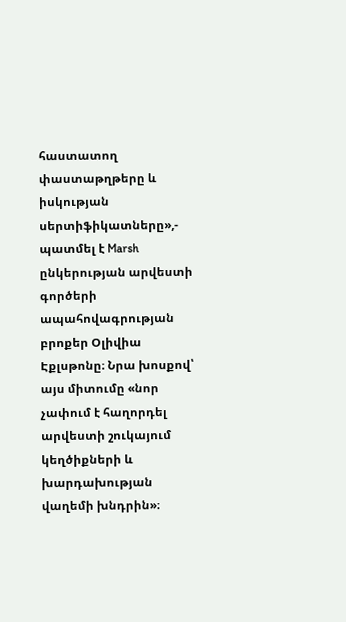հաստատող փաստաթղթերը և իսկության սերտիֆիկատները»,- պատմել է Marsh ընկերության արվեստի գործերի ապահովագրության բրոքեր Օլիվիա Էքլսթոնը։ Նրա խոսքով՝ այս միտումը «նոր չափում է հաղորդել արվեստի շուկայում կեղծիքների և խարդախության վաղեմի խնդրին»։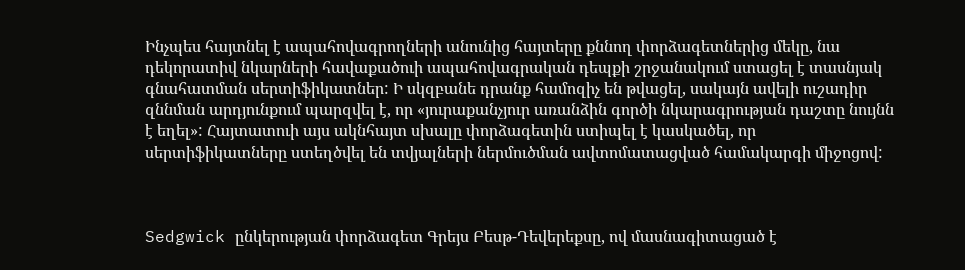Ինչպես հայտնել է ապահովագրողների անունից հայտերը քննող փորձագետներից մեկը, նա դեկորատիվ նկարների հավաքածուի ապահովագրական դեպքի շրջանակում ստացել է տասնյակ գնահատման սերտիֆիկատներ: Ի սկզբանե դրանք համոզիչ են թվացել, սակայն ավելի ուշադիր զննման արդյունքում պարզվել է, որ «յուրաքանչյուր առանձին գործի նկարագրության դաշտը նույնն է եղել»: Հայտատուի այս ակնհայտ սխալը փորձագետին ստիպել է կասկածել, որ սերտիֆիկատները ստեղծվել են տվյալների ներմուծման ավտոմատացված համակարգի միջոցով:



Sedgwick ընկերության փորձագետ Գրեյս Բեսթ-Դեվերեքսը, ով մասնագիտացած է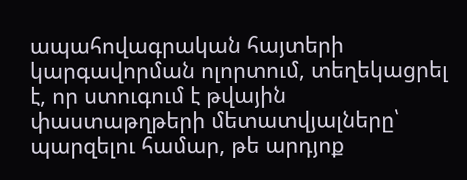ապահովագրական հայտերի կարգավորման ոլորտում, տեղեկացրել է, որ ստուգում է թվային փաստաթղթերի մետատվյալները՝ պարզելու համար, թե արդյոք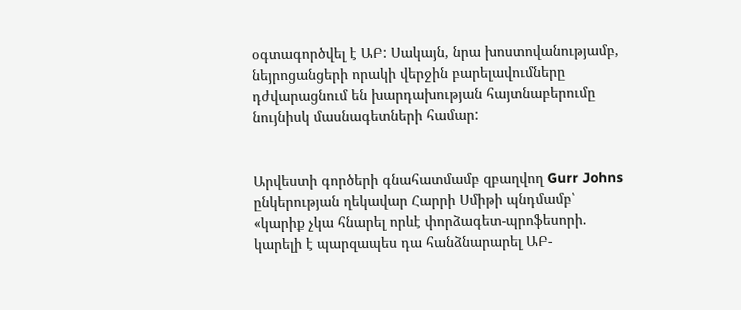օգտագործվել է ԱԲ: Սակայն, նրա խոստովանությամբ, նեյրոցանցերի որակի վերջին բարելավումները դժվարացնում են խարդախության հայտնաբերումը նույնիսկ մասնագետների համար:


Արվեստի գործերի գնահատմամբ զբաղվող Gurr Johns ընկերության ղեկավար Հարրի Սմիթի պնդմամբ՝ «կարիք չկա հնարել որևէ փորձագետ-պրոֆեսորի. կարելի է պարզապես դա հանձնարարել ԱԲ-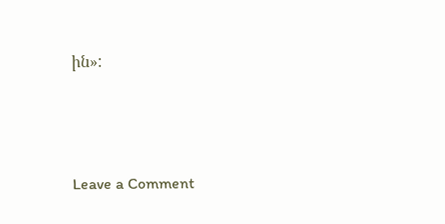ին»:




Leave a Comment